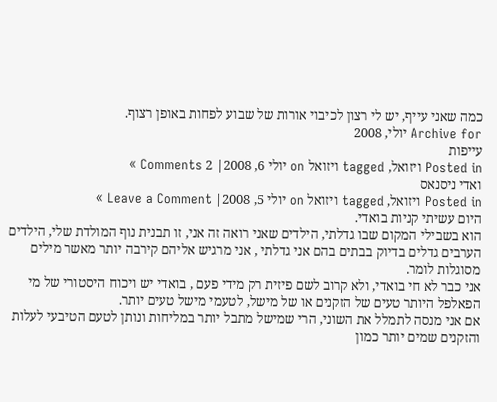כמה שאני עייף, יש לי רצון לכיבוי אורות של שבוע לפחות באופן רצוף.
Archive for יולי, 2008
עייפות
Posted in ויזואל, tagged ויזואל on יולי 6, 2008| 2 Comments »
ואדי ניסנאס
Posted in ויזואל, tagged ויזואל on יולי 5, 2008| Leave a Comment »
היום עשיתי קניות בואדי.
הוא בשבילי המקום שבו גדלתי, הילדים שאני רואה זה אני, זו תבנית נוף המולדת שלי, הילדים הערבים גדלים בדיוק בבתים בהם אני גדלתי , אני מרגיש אליהם קירבה יותר מאשר מילים מסוגלות לומר.
אני כבר לא חי בואדי, ולא קרוב לשם פיזית רק מידי פעם , בואדי יש ויכוח היסטורי של מי הפאלפל היותר טעים של הזקנים או של מישל, לטעמי מישל טעים יותר.
אם אני מנסה לתמלל את השוני, הרי שמישל מתבל יותר במליחות ונותן לטעם הטיבעי לעלות והזקנים שמים יותר כמון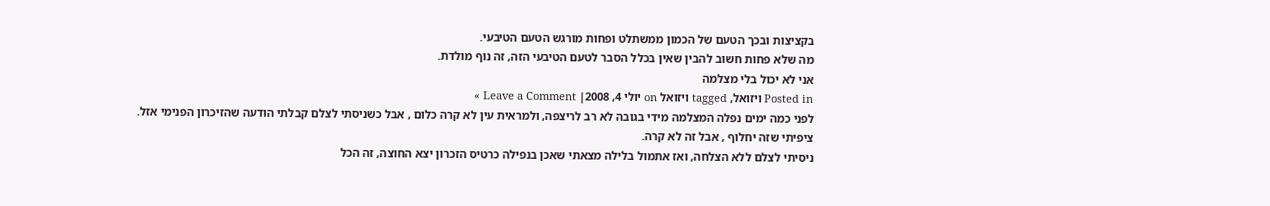בקציצות ובכך הטעם של הכמון ממשתלט ופחות מורגש הטעם הטיבעי.
מה שלא פחות חשוב להבין שאין בכלל הסבר לטעם הטיבעי הזה, זה נוף מולדת.
אני לא יכול בלי מצלמה
Posted in ויזואל, tagged ויזואל on יולי 4, 2008| Leave a Comment »
לפני כמה ימים נפלה המצלמה מידי בגובה לא רב לריצפה, ולמראית עין לא קרה כלום , אבל כשניסתי לצלם קבלתי הודעה שהזיכרון הפנימי אזל.
ציפיתי שזה יחלוף , אבל זה לא קרה.
ניסיתי לצלם ללא הצלחה, ואז אתמול בלילה מצאתי שאכן בנפילה כרטיס הזכרון יצא החוצה, זה הכל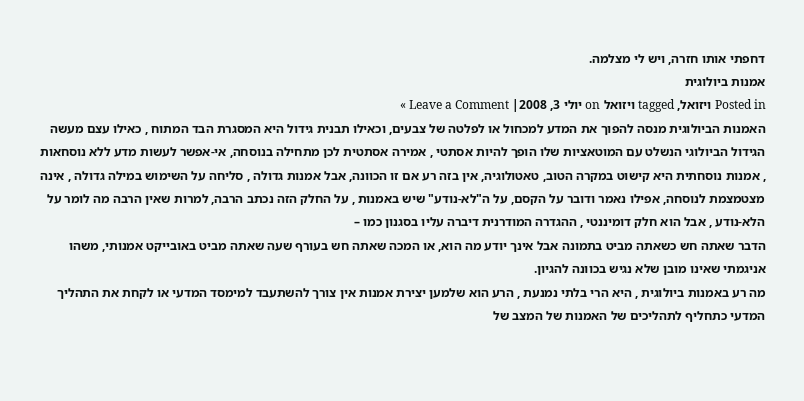דחפתי אותו חזרה, ויש לי מצלמה.
אמנות ביולוגית
Posted in ויזואל, tagged ויזואל on יולי 3, 2008| Leave a Comment »
האמנות הביולוגית מנסה להפוך את המדע למכחול או לפלטה של צבעים, וכאילו תבנית גידול היא המסגרת הבד המתוח , כאילו עצם מעשה הגידול הביולוגי הנשלט עם המוטאציות שלו הופך להיות אסתטי , אמירה אסתטית לכן מתחילה בנוסחה, אי-אפשר לעשות מדע ללא נוסחאות , אמנות נוסחתית היא קישוט במקרה הטוב, טאטולוגיה, אין בזה רע אם זו הכוונה, אבל אמנות גדולה , סליחה על השימוש במילה גדולה , אינה מצטמצמת לנוסחה, אפילו נאמר ודובר על הקסם, על ה"לא-נודע" שיש באמנות , על החלק הזה נכתב הרבה, למרות שאין הרבה מה לומר על הלא-נודע , אבל הוא חלק דומיננטי , ההגדרה המודרנית דיברה עליו בסגנון כמו –
הדבר שאתה חש כשאתה מביט בתמונה אבל אינך יודע מה הוא, או המכה שאתה חש בעורף שעה שאתה מביט באובייקט אמנותי, משהו אניגמתי שאינו מובן שלא נגיש בכוונה להגיון.
מה רע באמנות ביולוגית , היא הרי בלתי נמנעת , הרע הוא שלמען יצירת אמנות אין צורך להשתעבד למימסד המדעי או לקחת את התהליך המדעי כתחליף לתהליכים של האמנות של המצב של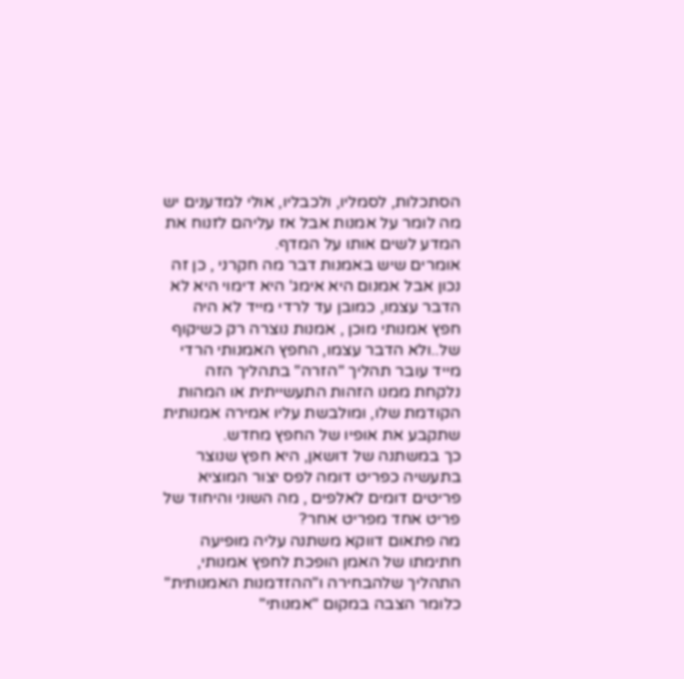הסתכלות, לסמליו, ולכבליו, אולי למדענים יש מה לומר על אמנות אבל אז עליהם לזנוח את המדע לשים אותו על המדף.
אומרים שיש באמנות דבר מה חקרני , כן זה נכון אבל אמנום היא אימג' היא דימוי היא לא הדבר עצמו, כמובן עד לרדי מייד לא היה חפץ אמנותי מוכן , אמנות נוצרה רק כשיקוף של..ולא הדבר עצמו, החפץ האמנותי הרדי מייד עובר תהליך "הזרה" בתהליך הזה נלקחת ממנו הזהות התעשייתית או המהות הקודמת שלו, ומולבשת עליו אמירה אמנותית שתקבע את אופיו של החפץ מחדש.
כך במשתנה של דושאן, היא חפץ שנוצר בתעשיה כפריט דומה לפס יצור המוציא פריטים דומים לאלפים , מה השוני והיחוד של פריט אחד מפריט אחר?
מה פתאום דווקא משתנה עליה מופיעה חתימתו של האמן הופכת לחפץ אמנותי, התהליך שלהבחירה ו"ההזדמנות האמנותית" כלומר הצבה במקום "אמנותי"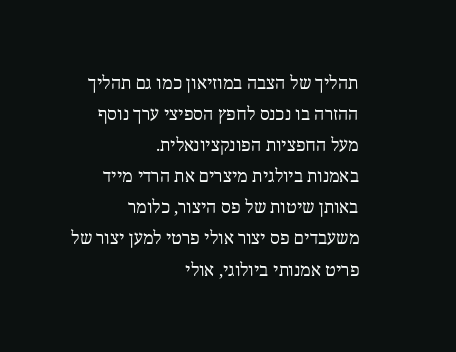תהליך של הצבה במוזיאון כמו גם תהליך ההזרה בו נכנס לחפץ הספיצי ערך נוסף מעל החפציות הפונקציונאלית.
באמנות ביולגית מיצרים את הרדי מייד באותן שיטות של פס היצור, כלומר משעבדים פס יצור אולי פרטי למען יצור של פריט אמנותי ביולוגי, אולי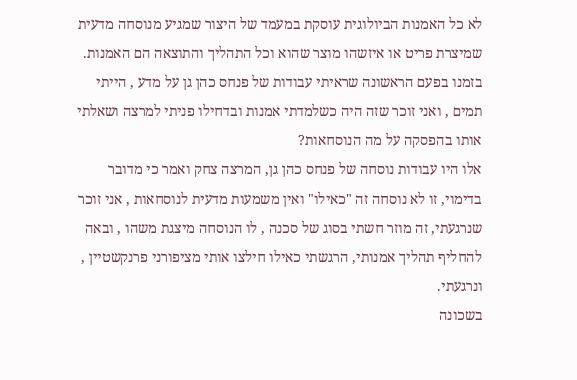לא כל האמנות הביולוגית עוסקת במעמד של היצור שמגיע מנוסחה מדעית שמיצרת פריט או איזשהו מוצר שהוא וכל התהליך והתוצאה הם האמנות.
בזמנו בפעם הראשונה שראיתי עבודות של פנחס כהן גן על מדע , הייתי תמים , ואני זוכר שזה היה כשלמדתי אמנות ובדחילו פניתי למרצה ושאלתי אותו בהפסקה על מה הנוסחאות?
אלו היו עבודות נוסחה של פנחס כהן גן, המרצה צחק ואמר כי מדובר בדימוי, זו לא נוסחה זה "כאילו" ואין משמעות מדעית לנוסחאות , אני זוכר שנרגעתי, זה מוזר חשתי בסוג של סכנה , לו הנוסחה מיצגת משהו , ובאה להחליף תהליך אמנותי, הרגשתי כאילו חילצו אותי מציפורני פרנקשטיין , ונרגעתי.
בשכונה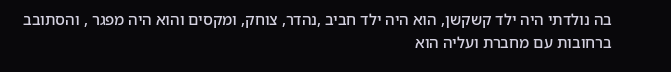בה נולדתי היה ילד קשקשן, הוא היה ילד חביב ,נהדר, צוחק, ומקסים והוא היה מפגר , והסתובב ברחובות עם מחברת ועליה הוא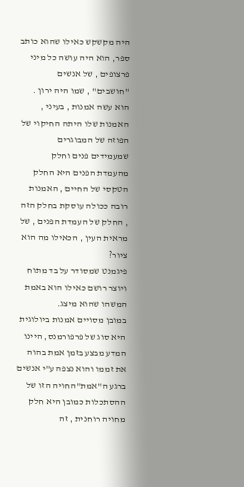היה מקשקש כאילו שהוא כותב ספר, הוא היה עושה כל מיני פרצופים , של אנשים "חושבים" , שמו היה ירון .
הוא עשה אמנות , בעיני , האמנות שלו היתה החיקוי של הפוזה של המבוגרים שמעמידים פנים וחלק מהעמדת הפנים היא החלק הטקסי של החיים , האמנות רובה ככולה עוסקת בחלק הזה , החלק של העמדת הפנים , של מראית העין , הכאילו מה הוא ציור?
פיגמנט שמסודר על בד מתוח ויוצר רושם כאילו הוא באמת המשהו שהוא מיצג.
במובן מסויים אמנות ביולוגית היא סוג של פרפורמנס, היינו המדע מבצע בזמן אמת בהוה את זממו והוא נצפה ע"י אנשים ברגע ה"אמת"החויה הזו של ההסתכלות כמובן היא חלק מחויה רוחנית , זה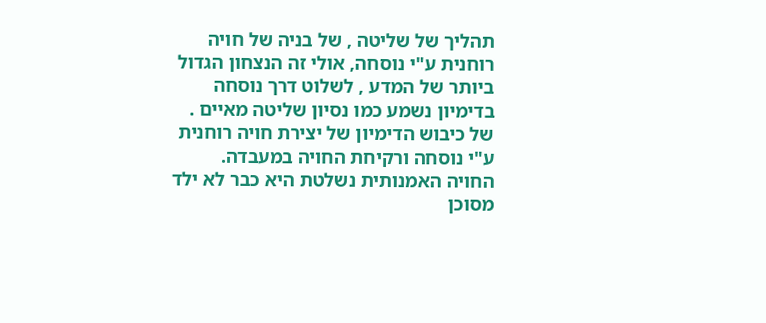תהליך של שליטה , של בניה של חויה רוחנית ע"י נוסחה, אולי זה הנצחון הגדול ביותר של המדע , לשלוט דרך נוסחה בדימיון נשמע כמו נסיון שליטה מאיים . של כיבוש הדימיון של יצירת חויה רוחנית ע"י נוסחה ורקיחת החויה במעבדה.
החויה האמנותית נשלטת היא כבר לא ילד מסוכן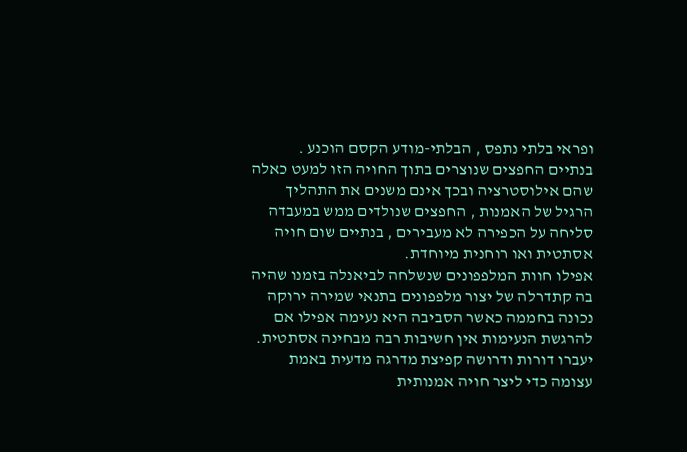ופראי בלתי נתפס , הבלתי-מודע הקסם הוכנע .
בנתיים החפצים שנוצרים בתוך החויה הזו למעט כאלה שהם אילוסטרציה ובכך אינם משנים את התהליך הרגיל של האמנות , החפצים שנולדים ממש במעבדה סליחה על הכפירה לא מעבירים , בנתיים שום חויה אסתטית ואו רוחנית מיוחדת.
אפילו חוות המלפפונים שנשלחה לביאנלה בזמנו שהיה בה קתדרלה של יצור מלפפונים בתנאי שמירה ירוקה נכונה בחממה כאשר הסביבה היא נעימה אפילו אם להרגשת הנעימות אין חשיבות רבה מבחינה אסתטית.
יעברו דורות ודרושה קפיצת מדרגה מדעית באמת עצומה כדי ליצר חויה אמנותית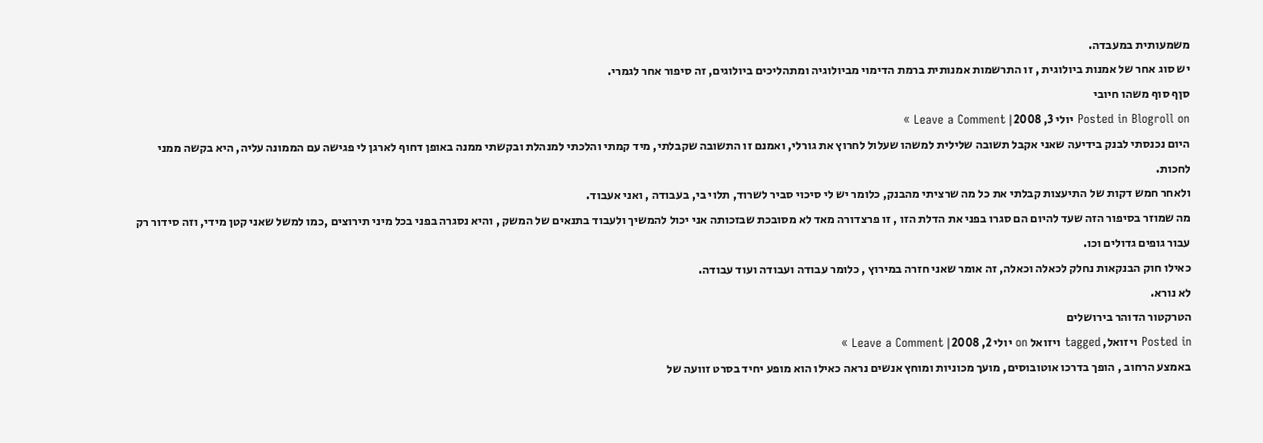משמעותית במעבדה.
יש סוג אחר של אמנות ביולוגית , זו התרשמות אמנותית ברמת הדימוי מביולוגיה ומתהליכים ביולוגים, זה סיפור אחר לגמרי.
סןף סוף משהו חיובי
Posted in Blogroll on יולי 3, 2008| Leave a Comment »
היום נכנסתי לבנק בידיעה שאני אקבל תשובה שלילית למשהו שעלול לחרוץ את גורלי, ואמנם זו התשובה שקבלתי, מיד קמתי והלכתי למנהלת ובקשתי ממנה באופן דחוף לארגן לי פגישה עם הממונה עליה, היא בקשה ממני לחכות.
ולאחר חמש דקות של התיעצות קבלתי את כל מה שרציתי מהבנק, כלומר יש לי סיכוי סביר לשרוד, תלוי בי, בעבודה , ואני אעבוד.
מה שמוזר בסיפור הזה שעד להיום הם סגרו בפני את הדלת הזו , זו פרצדורה מאד לא מסובכת שבזכותה אני יכול להמשיך ולעבוד בתנאים של המשק , והיא נסגרה בפני בכל מיני תירוצים ,כמו למשל שאני קטן מידי, וזה סידור רק עבור גופים גדולים וכו.
כאילו חוק הבנקאות נחלק לכאלה וכאלה, זה אומר שאני חזרה במירוץ , כלומר עבודה ועבודה ועוד עבודה.
לא נורא.
הטרקטור הדוהר בירושלים
Posted in ויזואל, tagged ויזואל on יולי 2, 2008| Leave a Comment »
באמצע הרחוב , הופך בדרכו אוטובוסים, מועך מכוניות ומוחץ אנשים נראה כאילו הוא מופע יחיד בסרט זוועה של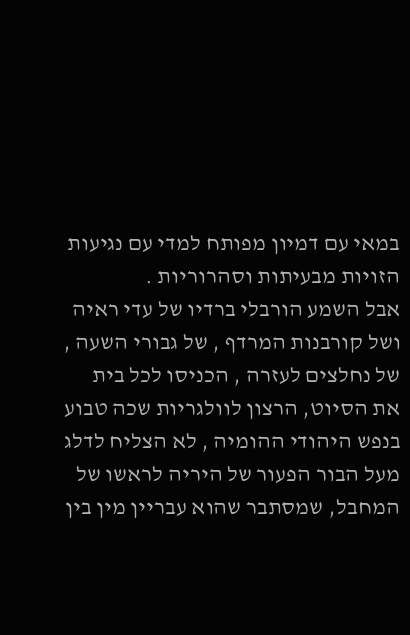במאי עם דמיון מפותח למדי עם נגיעות הזויות מבעיתות וסהרוריות .
אבל השמע הורבלי ברדיו של עדי ראיה ושל קורבנות המרדף , של גבורי השעה , של נחלצים לעזרה , הכניסו לכל בית את הסיוט, הרצון לוולגריות שכה טבוע בנפש היהודי ההומיה , לא הצליח לדלג מעל הבור הפעור של היריה לראשו של המחבל, שמסתבר שהוא עבריין מין בין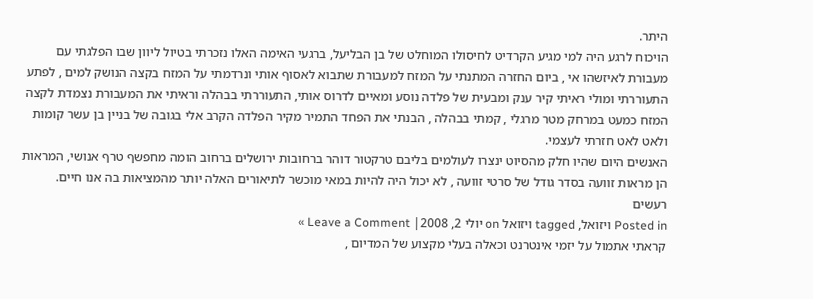היתר.
הויכוח לרגע היה למי מגיע הקרדיט לחיסולו המוחלט של בן הבליעל, ברגעי האימה האלו נזכרתי בטיול ליוון שבו הפלגתי עם מעבורת לאיזשהו אי , ביום החזרה המתנתי על המזח למעבורת שתבוא לאסוף אותי ונרדמתי על המזח בקצה הנושק למים , לפתע התעוררתי ומולי ראיתי קיר ענק ומבעית של פלדה נוסע ומאיים לדרוס אותי, התעוררתי בבהלה וראיתי את המעבורת נצמדת לקצה המזח כמעט במרחק מטר מרגלי , קמתי בבהלה , הבנתי את הפחד התמיר מקיר הפלדה הקרב אלי בגובה של בניין בן עשר קומות ולאט לאט חזרתי לעצמי.
האנשים היום שהיו חלק מהסיוט ינצרו לעולמים בליבם טרקטור דוהר ברחובות ירושלים ברחוב הומה מחפשף טרף אנושי, המראות הן מראות זוועה בסדר גודל של סרטי זוועה , לא יכול היה להיות במאי מוכשר לתיאורים האלה יותר מהמציאות בה אנו חיים.
רעשים
Posted in ויזואל, tagged ויזואל on יולי 2, 2008| Leave a Comment »
קראתי אתמול על יזמי אינטרנט וכאלה בעלי מקצוע של המדיום ,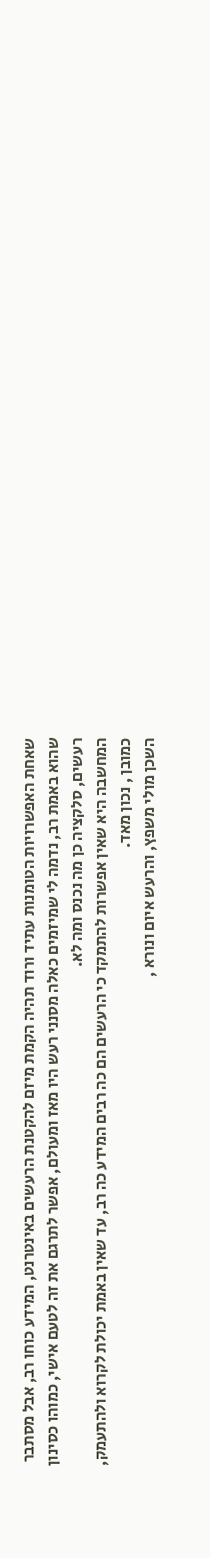שאחת האפשרויות הטומנות עתיד ורוד תהיה הקמת מיזם להקטנת הרעשים באינטרנט, המידע כוחו רב, אבל מסתבר שהוא באמת רב, נדמה לי שמיזמים כאלה מסנני רעש היו מאז ומעולם, אפשר לתרגם את זה לטעם אישי, כמוהו כסינון רעשים, סלקציה כן מה נכנס ומה לא.
המחשבה היא שאין אפשרות להתמקד כי הרעשים הם כה רבים המידע כה רב, עד שאין באמת יכולת לקרוא ולהתעמק, כמובן , נכון מאד.
השכן מולי משפץ, והרעש איום ונורא ,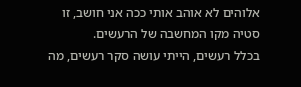אלוהים לא אוהב אותי ככה אני חושב, זו סטיה מקו המחשבה של הרעשים.
בכלל רעשים, הייתי עושה סקר רעשים, מה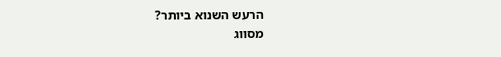הרעש השנוא ביותר?
מסווג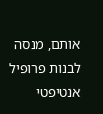אותם, מנסה לבנות פרופיל אנטיפטי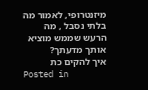מיזנטרופי, לאמור מה בלתי נסבל , מה הרעש שממש מוציא אותך מדעתך?
איך להקים כת
Posted in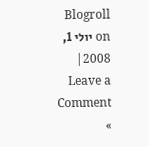Blogroll on יולי 1, 2008| Leave a Comment »